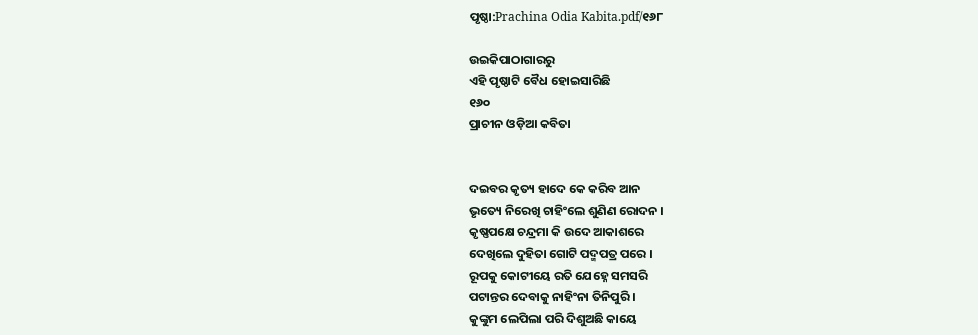ପୃଷ୍ଠା:Prachina Odia Kabita.pdf/୧୬୮

ଉଇକିପାଠାଗାର‌ରୁ
ଏହି ପୃଷ୍ଠାଟି ବୈଧ ହୋଇସାରିଛି
୧୬୦
ପ୍ରାଚୀନ ଓଡ଼ିଆ କବିତା


ଦଇବର କୃତ୍ୟ ହାଦେ କେ କରିବ ଆନ
ଭୃତ୍ୟେ ନିରେଖି ଚାହିଂଲେ ଶୁଣିଣ ରୋଦନ ।
କୃଷ୍ଣପକ୍ଷେ ଚନ୍ଦ୍ରମା କି ଉଦେ ଆକାଶରେ
ଦେଖିଲେ ଦୁହିତା ଗୋଟି ପଦ୍ମପତ୍ର ପରେ ।
ରୂପକୁ କୋଟୀୟେ ରତି ଯେହ୍ନେ ସମସରି
ପଟାନ୍ତର ଦେବାକୁ ନାହିଂନା ତିନିପୁରି ।
କୁଙ୍କୁମ ଲେପିଲା ପରି ଦିଶୁଅଛି କାୟେ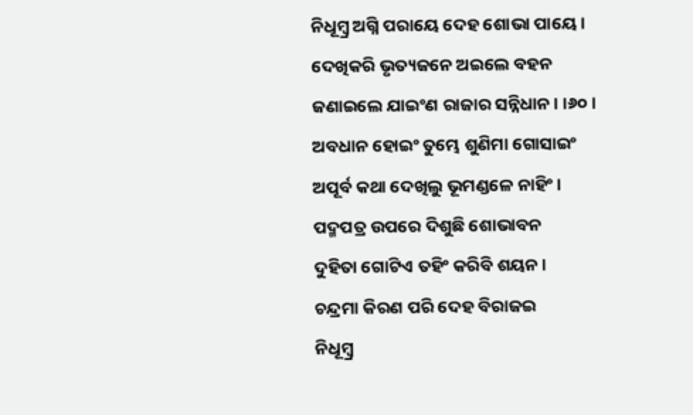ନିଧୂମ୍ବ୍ର ଅଗ୍ନି ପରାୟେ ଦେହ ଶୋଭା ପାୟେ ।
ଦେଖିକରି ଭୃତ୍ୟଜନେ ଅଇଲେ ବହନ
ଜଣାଇଲେ ଯାଇଂଣ ରାଜାର ସନ୍ନିଧାନ । ।୬୦।
ଅବଧାନ ହୋଇଂ ତୁମ୍ଭେ ଶୁଣିମା ଗୋସାଇଂ
ଅପୂର୍ବ କଥା ଦେଖିଲୁ ଭୂମଣ୍ଡଳେ ନାହିଂ ।
ପଦ୍ମପତ୍ର ଉପରେ ଦିଶୁଛି ଶୋଭାବନ
ଦୁହିତା ଗୋଟିଏ ତହିଂ କରିବି ଶୟନ ।
ଚନ୍ଦ୍ରମା କିରଣ ପରି ଦେହ ବିରାଜଇ
ନିଧୂମ୍ବ୍ର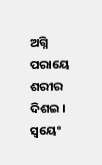ଅଗ୍ନି ପରାୟେ ଶରୀର ଦିଶଇ ।
ସ୍ୱୟେଂ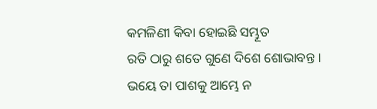କମଳିଣୀ କିବା ହୋଇଛି ସମ୍ଭୂତ
ରତି ଠାରୁ ଶତେ ଗୁଣେ ଦିଶେ ଶୋଭାବନ୍ତ ।
ଭୟେ ତା ପାଶକୁ ଆମ୍ଭେ ନ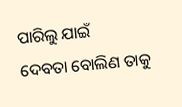ପାରିଲୁ ଯାଇଁ
ଦେବତା ବୋଲିଣ ତାକୁ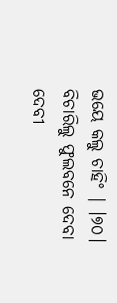ଭୟେ କଲୁ ଚାହିଂ | ।୭୦।
ବିଚାରିଲୁ ଫୁଲବନେ ଦେବା ଦେବୀ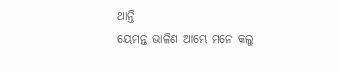ଥାନ୍ତି
ୟେମନ୍ତ ଭାଳିଣ ଆମ୍ଭେ ମନେ କଲୁ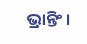ଭ୍ରାନ୍ତିଂ ।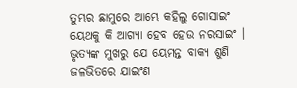ତୁମ୍ଭର ଛାମୁରେ ଆମ୍ଭେ କହିଲୁ ଗୋସାଇଂ
ୟେଥକୁ କି ଆଗ୍ୟା ହେବ ହେଉ ନରସାଇଂ ।
ଭୃତ୍ୟଙ୍କ ମୁଖରୁ ଯେ ୟେମନ୍ତ ବାକ୍ୟ ଶୁଣି
ଜଳଭିତରେ ଯାଇଂଣ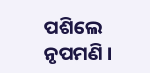ପଶିଲେ ନୃପମଣି ।